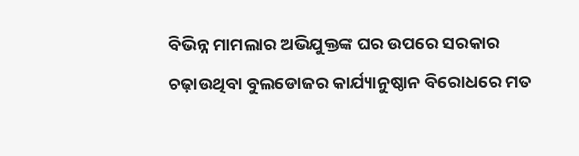ବିଭିନ୍ନ ମାମଲାର ଅଭିଯୁକ୍ତଙ୍କ ଘର ଉପରେ ସରକାର ଚଢ଼ାଉଥିବା ବୁଲଡୋଜର କାର୍ଯ୍ୟାନୁଷ୍ଠାନ ବିରୋଧରେ ମତ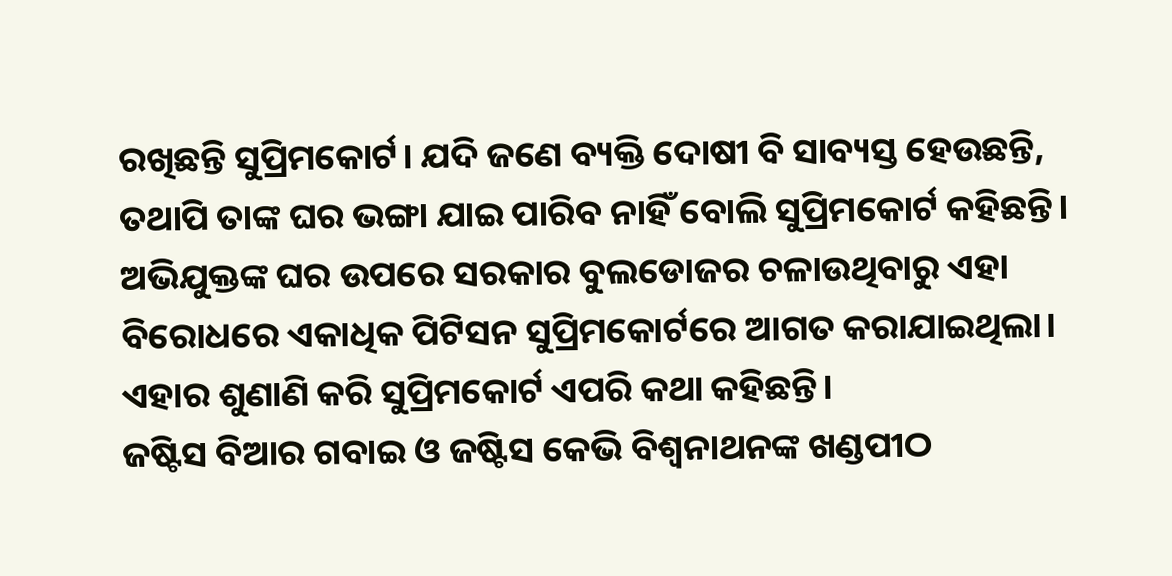ରଖିଛନ୍ତି ସୁପ୍ରିମକୋର୍ଟ। ଯଦି ଜଣେ ବ୍ୟକ୍ତି ଦୋଷୀ ବି ସାବ୍ୟସ୍ତ ହେଉଛନ୍ତି, ତଥାପି ତାଙ୍କ ଘର ଭଙ୍ଗା ଯାଇ ପାରିବ ନାହିଁ ବୋଲି ସୁପ୍ରିମକୋର୍ଟ କହିଛନ୍ତି।
ଅଭିଯୁକ୍ତଙ୍କ ଘର ଉପରେ ସରକାର ବୁଲଡୋଜର ଚଳାଉଥିବାରୁ ଏହା ବିରୋଧରେ ଏକାଧିକ ପିଟିସନ ସୁପ୍ରିମକୋର୍ଟରେ ଆଗତ କରାଯାଇଥିଲା। ଏହାର ଶୁଣାଣି କରି ସୁପ୍ରିମକୋର୍ଟ ଏପରି କଥା କହିଛନ୍ତି।
ଜଷ୍ଟିସ ବିଆର ଗବାଇ ଓ ଜଷ୍ଟିସ କେଭି ବିଶ୍ୱନାଥନଙ୍କ ଖଣ୍ଡପୀଠ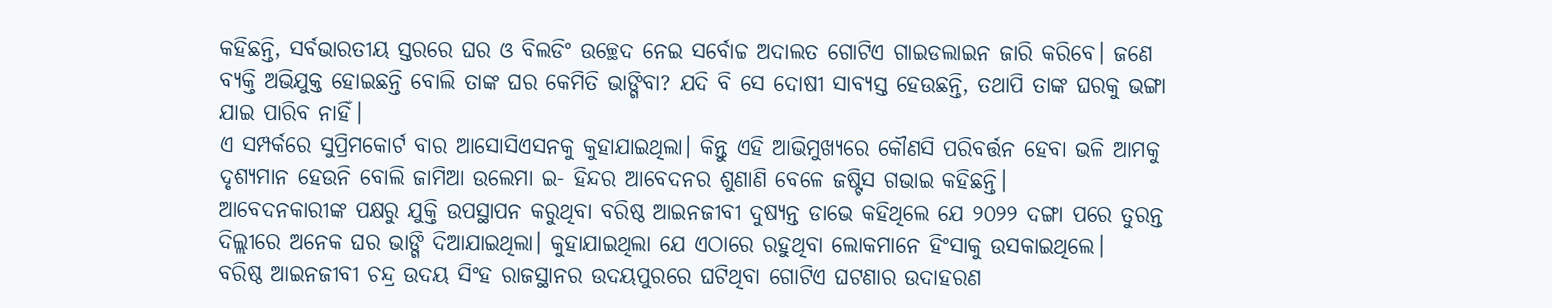କହିଛନ୍ତି, ସର୍ବଭାରତୀୟ ସ୍ତରରେ ଘର ଓ ବିଲଡିଂ ଉଚ୍ଛେଦ ନେଇ ସର୍ବୋଚ୍ଚ ଅଦାଲତ ଗୋଟିଏ ଗାଇଡଲାଇନ ଜାରି କରିବେ। ଜଣେ ବ୍ୟକ୍ତି ଅଭିଯୁକ୍ତ ହୋଇଛନ୍ତି ବୋଲି ତାଙ୍କ ଘର କେମିତି ଭାଙ୍ଗିବା? ଯଦି ବି ସେ ଦୋଷୀ ସାବ୍ୟସ୍ତ ହେଉଛନ୍ତି, ତଥାପି ତାଙ୍କ ଘରକୁ ଭଙ୍ଗା ଯାଇ ପାରିବ ନାହିଁ।
ଏ ସମ୍ପର୍କରେ ସୁପ୍ରିମକୋର୍ଟ ବାର ଆସୋସିଏସନକୁ କୁହାଯାଇଥିଲା। କିନ୍ତୁ ଏହି ଆଭିମୁଖ୍ୟରେ କୌଣସି ପରିବର୍ତ୍ତନ ହେବା ଭଳି ଆମକୁ ଦୃଶ୍ୟମାନ ହେଉନି ବୋଲି ଜାମିଆ ଉଲେମା ଇ- ହିନ୍ଦର ଆବେଦନର ଶୁଣାଣି ବେଳେ ଜଷ୍ଟିସ ଗଭାଇ କହିଛନ୍ତି।
ଆବେଦନକାରୀଙ୍କ ପକ୍ଷରୁ ଯୁକ୍ତି ଉପସ୍ଥାପନ କରୁଥିବା ବରିଷ୍ଠ ଆଇନଜୀବୀ ଦୁଷ୍ୟନ୍ତ ଡାଭେ କହିଥିଲେ ଯେ ୨୦୨୨ ଦଙ୍ଗା ପରେ ତୁରନ୍ତ ଦିଲ୍ଲୀରେ ଅନେକ ଘର ଭାଙ୍ଗି ଦିଆଯାଇଥିଲା। କୁହାଯାଇଥିଲା ଯେ ଏଠାରେ ରହୁଥିବା ଲୋକମାନେ ହିଂସାକୁ ଉସକାଇଥିଲେ।
ବରିଷ୍ଠ ଆଇନଜୀବୀ ଚନ୍ଦ୍ର ଉଦୟ ସିଂହ ରାଜସ୍ଥାନର ଉଦୟପୁରରେ ଘଟିଥିବା ଗୋଟିଏ ଘଟଣାର ଉଦାହରଣ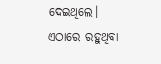ଦେଇଥିଲେ। ଏଠାରେ ରହୁଥିବା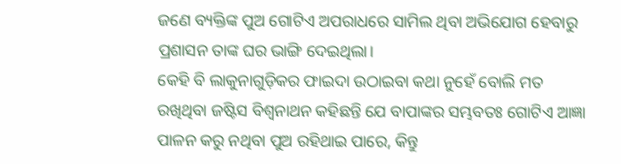ଜଣେ ବ୍ୟକ୍ତିଙ୍କ ପୁଅ ଗୋଟିଏ ଅପରାଧରେ ସାମିଲ ଥିବା ଅଭିଯୋଗ ହେବାରୁ ପ୍ରଶାସନ ତାଙ୍କ ଘର ଭାଙ୍ଗି ଦେଇଥିଲା।
କେହି ବି ଲାକୁନାଗୁଡ଼ିକର ଫାଇଦା ଉଠାଇବା କଥା ନୁହେଁ ବୋଲି ମତ ରଖିଥିବା ଜଷ୍ଟିସ ବିଶ୍ୱନାଥନ କହିଛନ୍ତି ଯେ ବାପାଙ୍କର ସମ୍ଭବତଃ ଗୋଟିଏ ଆଜ୍ଞା ପାଳନ କରୁ ନଥିବା ପୁଅ ରହିଥାଇ ପାରେ, କିନ୍ତୁ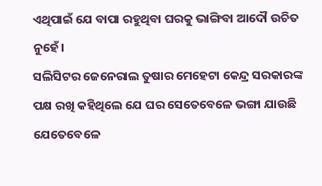ଏଥିପାଇଁ ଯେ ବାପା ରହୁଥିବା ଘରକୁ ଭାଙ୍ଗିବା ଆଦୌ ଉଚିତ ନୁହେଁ।
ସଲିସିଟର ଜେନେରାଲ ତୁଷାର ମେହେଟା କେନ୍ଦ୍ର ସରକାରଙ୍କ ପକ୍ଷ ରଖି କହିଥିଲେ ଯେ ଘର ସେତେବେଳେ ଭଙ୍ଗା ଯାଉଛି ଯେତେବେଳେ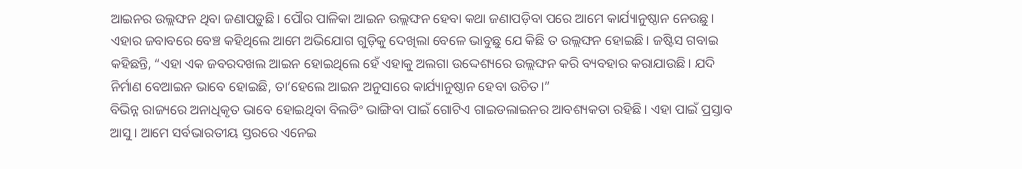ଆଇନର ଉଲ୍ଲଙ୍ଘନ ଥିବା ଜଣାପଡ଼ୁଛି। ପୌର ପାଳିକା ଆଇନ ଉଲ୍ଲଙ୍ଘନ ହେବା କଥା ଜଣାପଡ଼ିବା ପରେ ଆମେ କାର୍ଯ୍ୟାନୁଷ୍ଠାନ ନେଉଛୁ।
ଏହାର ଜବାବରେ ବେଞ୍ଚ କହିଥିଲେ ଆମେ ଅଭିଯୋଗ ଗୁଡ଼ିକୁ ଦେଖିଲା ବେଳେ ଭାବୁଛୁ ଯେ କିଛି ତ ଉଲ୍ଲଙ୍ଘନ ହୋଇଛି। ଜଷ୍ଟିସ ଗବାଇ କହିଛନ୍ତି, “ଏହା ଏକ ଜବରଦଖଲ ଆଇନ ହୋଇଥିଲେ ହେଁ ଏହାକୁ ଅଲଗା ଉଦ୍ଦେଶ୍ୟରେ ଉଲ୍ଲଙ୍ଘନ କରି ବ୍ୟବହାର କରାଯାଉଛି। ଯଦି ନିର୍ମାଣ ବେଆଇନ ଭାବେ ହୋଇଛି, ତା’ହେଲେ ଆଇନ ଅନୁସାରେ କାର୍ଯ୍ୟାନୁଷ୍ଠାନ ହେବା ଉଚିତ।”
ବିଭିନ୍ନ ରାଜ୍ୟରେ ଅନାଧିକୃତ ଭାବେ ହୋଇଥିବା ବିଲଡିଂ ଭାଙ୍ଗିବା ପାଇଁ ଗୋଟିଏ ଗାଇଡଲାଇନର ଆବଶ୍ୟକତା ରହିଛି। ଏହା ପାଇଁ ପ୍ରସ୍ତାବ ଆସୁ। ଆମେ ସର୍ବଭାରତୀୟ ସ୍ତରରେ ଏନେଇ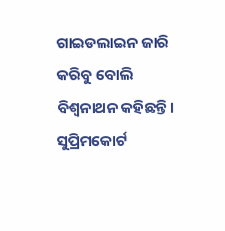ଗାଇଡଲାଇନ ଜାରି କରିବୁ ବୋଲି ବିଶ୍ୱନାଥନ କହିଛନ୍ତି।
ସୁପ୍ରିମକୋର୍ଟ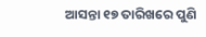ଆସନ୍ତା ୧୭ ତାରିଖରେ ପୁଣି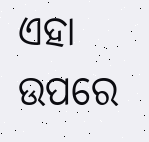ଏହା ଉପରେ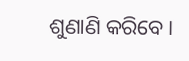ଶୁଣାଣି କରିବେ।